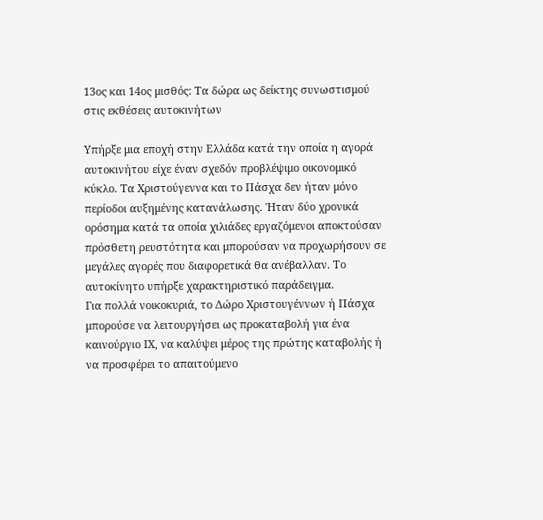13ος και 14ος μισθός: Τα δώρα ως δείκτης συνωστισμού στις εκθέσεις αυτοκινήτων

Υπήρξε μια εποχή στην Ελλάδα κατά την οποία η αγορά αυτοκινήτου είχε έναν σχεδόν προβλέψιμο οικονομικό κύκλο. Τα Χριστούγεννα και το Πάσχα δεν ήταν μόνο περίοδοι αυξημένης κατανάλωσης. Ήταν δύο χρονικά ορόσημα κατά τα οποία χιλιάδες εργαζόμενοι αποκτούσαν πρόσθετη ρευστότητα και μπορούσαν να προχωρήσουν σε μεγάλες αγορές που διαφορετικά θα ανέβαλλαν. Το αυτοκίνητο υπήρξε χαρακτηριστικό παράδειγμα.
Για πολλά νοικοκυριά, το Δώρο Χριστουγέννων ή Πάσχα μπορούσε να λειτουργήσει ως προκαταβολή για ένα καινούργιο ΙΧ, να καλύψει μέρος της πρώτης καταβολής ή να προσφέρει το απαιτούμενο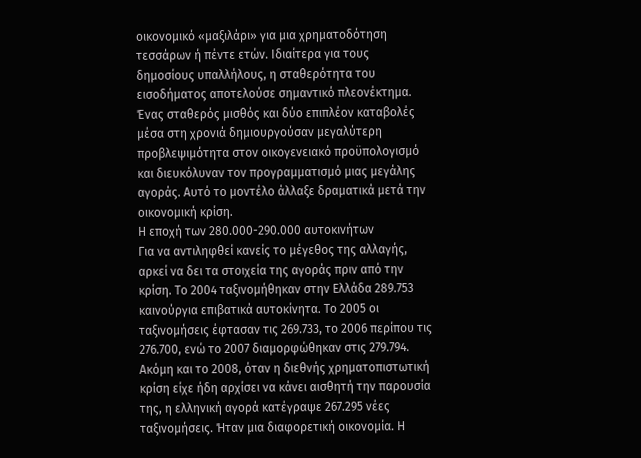οικονομικό «μαξιλάρι» για μια χρηματοδότηση τεσσάρων ή πέντε ετών. Ιδιαίτερα για τους δημοσίους υπαλλήλους, η σταθερότητα του εισοδήματος αποτελούσε σημαντικό πλεονέκτημα. Ένας σταθερός μισθός και δύο επιπλέον καταβολές μέσα στη χρονιά δημιουργούσαν μεγαλύτερη προβλεψιμότητα στον οικογενειακό προϋπολογισμό και διευκόλυναν τον προγραμματισμό μιας μεγάλης αγοράς. Αυτό το μοντέλο άλλαξε δραματικά μετά την οικονομική κρίση.
Η εποχή των 280.000-290.000 αυτοκινήτων
Για να αντιληφθεί κανείς το μέγεθος της αλλαγής, αρκεί να δει τα στοιχεία της αγοράς πριν από την κρίση. Το 2004 ταξινομήθηκαν στην Ελλάδα 289.753 καινούργια επιβατικά αυτοκίνητα. Το 2005 οι ταξινομήσεις έφτασαν τις 269.733, το 2006 περίπου τις 276.700, ενώ το 2007 διαμορφώθηκαν στις 279.794.
Ακόμη και το 2008, όταν η διεθνής χρηματοπιστωτική κρίση είχε ήδη αρχίσει να κάνει αισθητή την παρουσία της, η ελληνική αγορά κατέγραψε 267.295 νέες ταξινομήσεις. Ήταν μια διαφορετική οικονομία. Η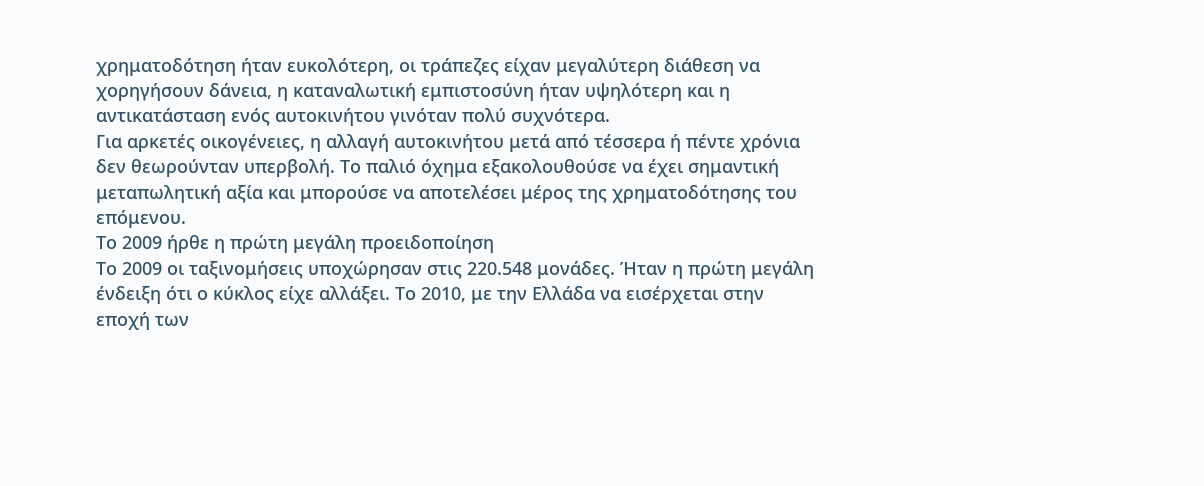χρηματοδότηση ήταν ευκολότερη, οι τράπεζες είχαν μεγαλύτερη διάθεση να χορηγήσουν δάνεια, η καταναλωτική εμπιστοσύνη ήταν υψηλότερη και η αντικατάσταση ενός αυτοκινήτου γινόταν πολύ συχνότερα.
Για αρκετές οικογένειες, η αλλαγή αυτοκινήτου μετά από τέσσερα ή πέντε χρόνια δεν θεωρούνταν υπερβολή. Το παλιό όχημα εξακολουθούσε να έχει σημαντική μεταπωλητική αξία και μπορούσε να αποτελέσει μέρος της χρηματοδότησης του επόμενου.
Το 2009 ήρθε η πρώτη μεγάλη προειδοποίηση
Το 2009 οι ταξινομήσεις υποχώρησαν στις 220.548 μονάδες. Ήταν η πρώτη μεγάλη ένδειξη ότι ο κύκλος είχε αλλάξει. Το 2010, με την Ελλάδα να εισέρχεται στην εποχή των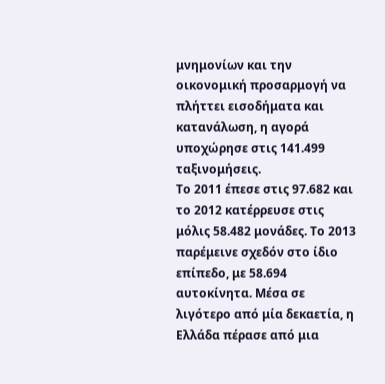μνημονίων και την οικονομική προσαρμογή να πλήττει εισοδήματα και κατανάλωση, η αγορά υποχώρησε στις 141.499 ταξινομήσεις.
Το 2011 έπεσε στις 97.682 και το 2012 κατέρρευσε στις μόλις 58.482 μονάδες. Το 2013 παρέμεινε σχεδόν στο ίδιο επίπεδο, με 58.694 αυτοκίνητα. Μέσα σε λιγότερο από μία δεκαετία, η Ελλάδα πέρασε από μια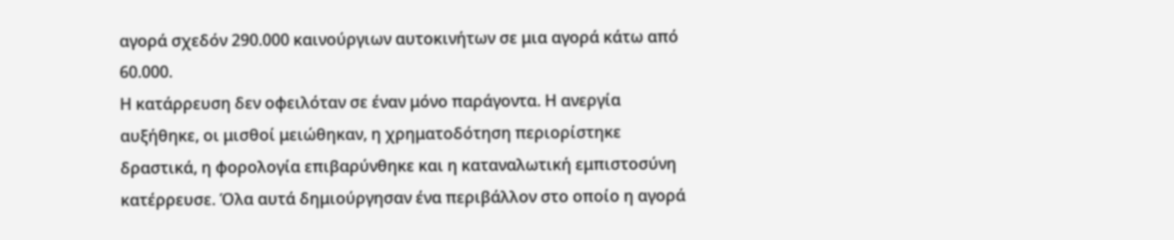αγορά σχεδόν 290.000 καινούργιων αυτοκινήτων σε μια αγορά κάτω από 60.000.
Η κατάρρευση δεν οφειλόταν σε έναν μόνο παράγοντα. Η ανεργία αυξήθηκε, οι μισθοί μειώθηκαν, η χρηματοδότηση περιορίστηκε δραστικά, η φορολογία επιβαρύνθηκε και η καταναλωτική εμπιστοσύνη κατέρρευσε. Όλα αυτά δημιούργησαν ένα περιβάλλον στο οποίο η αγορά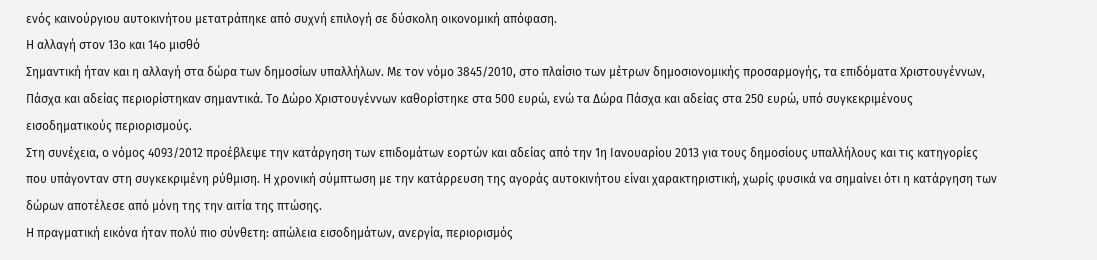ενός καινούργιου αυτοκινήτου μετατράπηκε από συχνή επιλογή σε δύσκολη οικονομική απόφαση.
Η αλλαγή στον 13ο και 14ο μισθό
Σημαντική ήταν και η αλλαγή στα δώρα των δημοσίων υπαλλήλων. Με τον νόμο 3845/2010, στο πλαίσιο των μέτρων δημοσιονομικής προσαρμογής, τα επιδόματα Χριστουγέννων, Πάσχα και αδείας περιορίστηκαν σημαντικά. Το Δώρο Χριστουγέννων καθορίστηκε στα 500 ευρώ, ενώ τα Δώρα Πάσχα και αδείας στα 250 ευρώ, υπό συγκεκριμένους εισοδηματικούς περιορισμούς.
Στη συνέχεια, ο νόμος 4093/2012 προέβλεψε την κατάργηση των επιδομάτων εορτών και αδείας από την 1η Ιανουαρίου 2013 για τους δημοσίους υπαλλήλους και τις κατηγορίες που υπάγονταν στη συγκεκριμένη ρύθμιση. Η χρονική σύμπτωση με την κατάρρευση της αγοράς αυτοκινήτου είναι χαρακτηριστική, χωρίς φυσικά να σημαίνει ότι η κατάργηση των δώρων αποτέλεσε από μόνη της την αιτία της πτώσης.
Η πραγματική εικόνα ήταν πολύ πιο σύνθετη: απώλεια εισοδημάτων, ανεργία, περιορισμός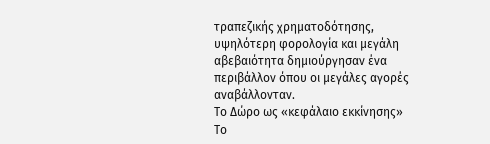τραπεζικής χρηματοδότησης, υψηλότερη φορολογία και μεγάλη αβεβαιότητα δημιούργησαν ένα περιβάλλον όπου οι μεγάλες αγορές αναβάλλονταν.
Το Δώρο ως «κεφάλαιο εκκίνησης»
Το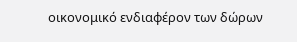οικονομικό ενδιαφέρον των δώρων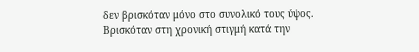δεν βρισκόταν μόνο στο συνολικό τους ύψος. Βρισκόταν στη χρονική στιγμή κατά την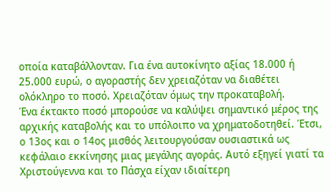οποία καταβάλλονταν. Για ένα αυτοκίνητο αξίας 18.000 ή 25.000 ευρώ, ο αγοραστής δεν χρειαζόταν να διαθέτει ολόκληρο το ποσό. Χρειαζόταν όμως την προκαταβολή.
Ένα έκτακτο ποσό μπορούσε να καλύψει σημαντικό μέρος της αρχικής καταβολής και το υπόλοιπο να χρηματοδοτηθεί. Έτσι, ο 13ος και ο 14ος μισθός λειτουργούσαν ουσιαστικά ως κεφάλαιο εκκίνησης μιας μεγάλης αγοράς. Αυτό εξηγεί γιατί τα Χριστούγεννα και το Πάσχα είχαν ιδιαίτερη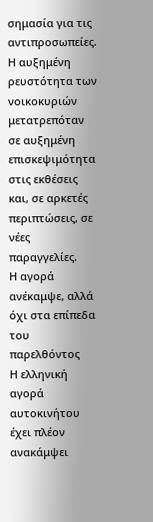σημασία για τις αντιπροσωπείες. Η αυξημένη ρευστότητα των νοικοκυριών μετατρεπόταν σε αυξημένη επισκεψιμότητα στις εκθέσεις και, σε αρκετές περιπτώσεις, σε νέες παραγγελίες.
Η αγορά ανέκαμψε, αλλά όχι στα επίπεδα του παρελθόντος
Η ελληνική αγορά αυτοκινήτου έχει πλέον ανακάμψει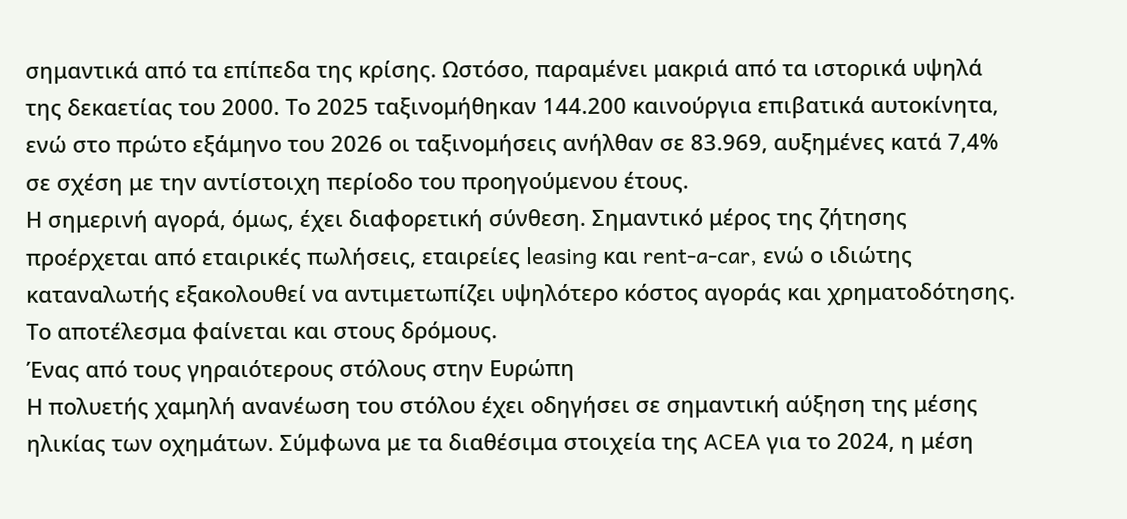σημαντικά από τα επίπεδα της κρίσης. Ωστόσο, παραμένει μακριά από τα ιστορικά υψηλά της δεκαετίας του 2000. Το 2025 ταξινομήθηκαν 144.200 καινούργια επιβατικά αυτοκίνητα, ενώ στο πρώτο εξάμηνο του 2026 οι ταξινομήσεις ανήλθαν σε 83.969, αυξημένες κατά 7,4% σε σχέση με την αντίστοιχη περίοδο του προηγούμενου έτους.
Η σημερινή αγορά, όμως, έχει διαφορετική σύνθεση. Σημαντικό μέρος της ζήτησης προέρχεται από εταιρικές πωλήσεις, εταιρείες leasing και rent-a-car, ενώ ο ιδιώτης καταναλωτής εξακολουθεί να αντιμετωπίζει υψηλότερο κόστος αγοράς και χρηματοδότησης. Το αποτέλεσμα φαίνεται και στους δρόμους.
Ένας από τους γηραιότερους στόλους στην Ευρώπη
Η πολυετής χαμηλή ανανέωση του στόλου έχει οδηγήσει σε σημαντική αύξηση της μέσης ηλικίας των οχημάτων. Σύμφωνα με τα διαθέσιμα στοιχεία της ACEA για το 2024, η μέση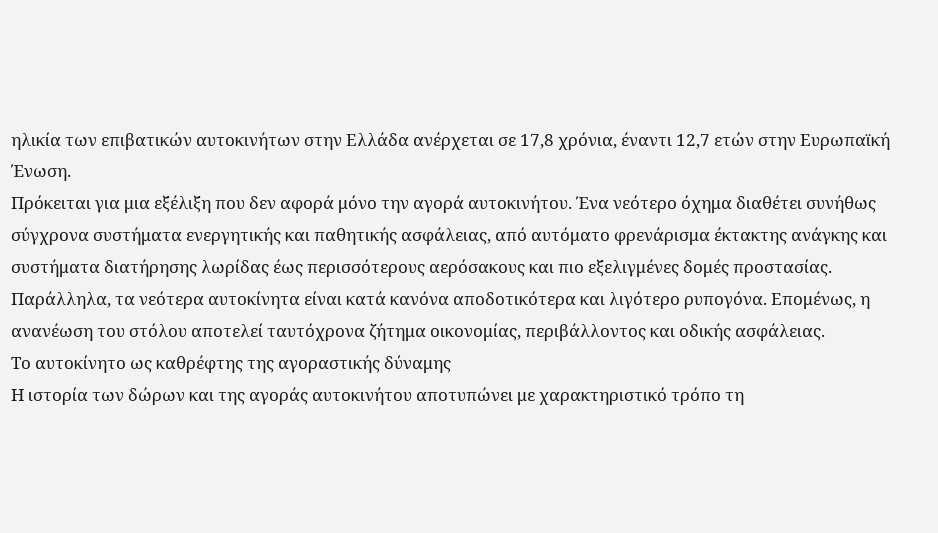ηλικία των επιβατικών αυτοκινήτων στην Ελλάδα ανέρχεται σε 17,8 χρόνια, έναντι 12,7 ετών στην Ευρωπαϊκή Ένωση.
Πρόκειται για μια εξέλιξη που δεν αφορά μόνο την αγορά αυτοκινήτου. Ένα νεότερο όχημα διαθέτει συνήθως σύγχρονα συστήματα ενεργητικής και παθητικής ασφάλειας, από αυτόματο φρενάρισμα έκτακτης ανάγκης και συστήματα διατήρησης λωρίδας έως περισσότερους αερόσακους και πιο εξελιγμένες δομές προστασίας. Παράλληλα, τα νεότερα αυτοκίνητα είναι κατά κανόνα αποδοτικότερα και λιγότερο ρυπογόνα. Επομένως, η ανανέωση του στόλου αποτελεί ταυτόχρονα ζήτημα οικονομίας, περιβάλλοντος και οδικής ασφάλειας.
Το αυτοκίνητο ως καθρέφτης της αγοραστικής δύναμης
Η ιστορία των δώρων και της αγοράς αυτοκινήτου αποτυπώνει με χαρακτηριστικό τρόπο τη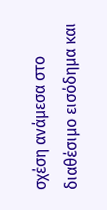σχέση ανάμεσα στο διαθέσιμο εισόδημα και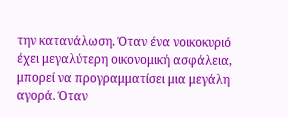την κατανάλωση. Όταν ένα νοικοκυριό έχει μεγαλύτερη οικονομική ασφάλεια, μπορεί να προγραμματίσει μια μεγάλη αγορά. Όταν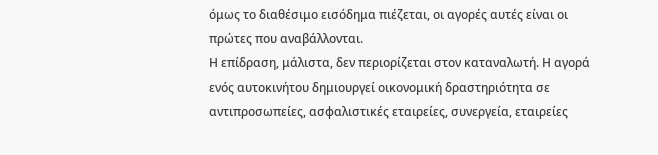όμως το διαθέσιμο εισόδημα πιέζεται, οι αγορές αυτές είναι οι πρώτες που αναβάλλονται.
Η επίδραση, μάλιστα, δεν περιορίζεται στον καταναλωτή. Η αγορά ενός αυτοκινήτου δημιουργεί οικονομική δραστηριότητα σε αντιπροσωπείες, ασφαλιστικές εταιρείες, συνεργεία, εταιρείες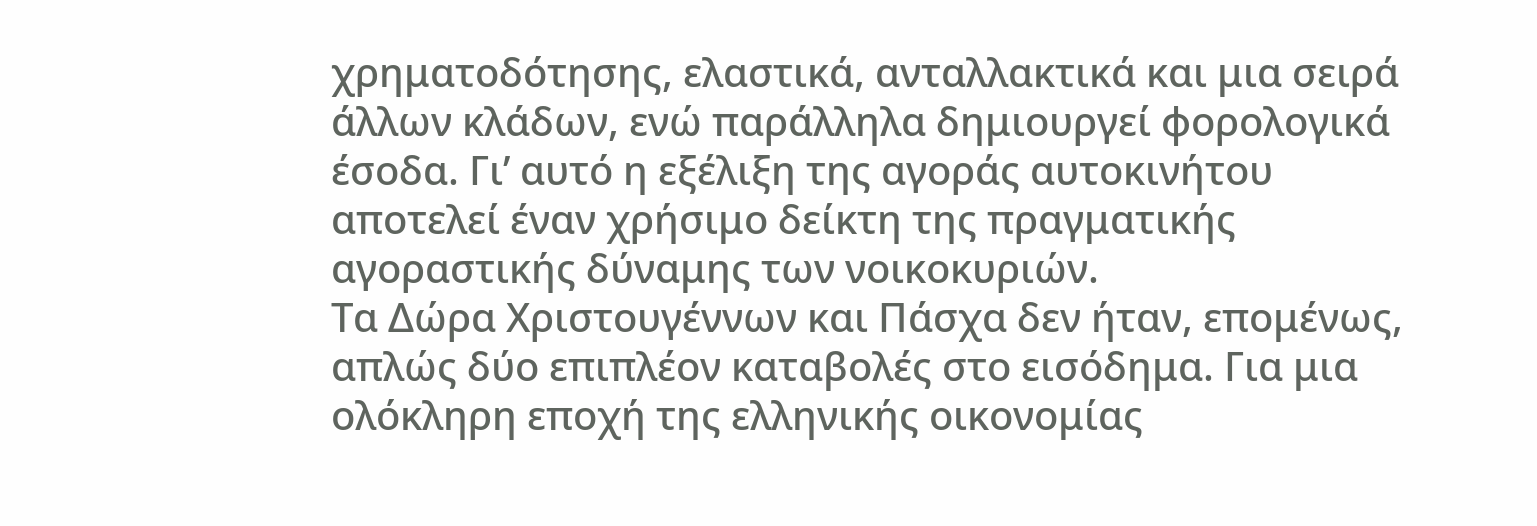χρηματοδότησης, ελαστικά, ανταλλακτικά και μια σειρά άλλων κλάδων, ενώ παράλληλα δημιουργεί φορολογικά έσοδα. Γι’ αυτό η εξέλιξη της αγοράς αυτοκινήτου αποτελεί έναν χρήσιμο δείκτη της πραγματικής αγοραστικής δύναμης των νοικοκυριών.
Τα Δώρα Χριστουγέννων και Πάσχα δεν ήταν, επομένως, απλώς δύο επιπλέον καταβολές στο εισόδημα. Για μια ολόκληρη εποχή της ελληνικής οικονομίας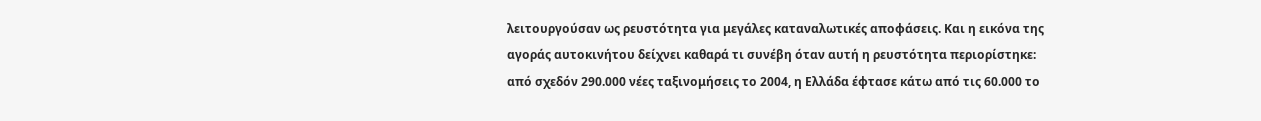λειτουργούσαν ως ρευστότητα για μεγάλες καταναλωτικές αποφάσεις. Και η εικόνα της αγοράς αυτοκινήτου δείχνει καθαρά τι συνέβη όταν αυτή η ρευστότητα περιορίστηκε: από σχεδόν 290.000 νέες ταξινομήσεις το 2004, η Ελλάδα έφτασε κάτω από τις 60.000 το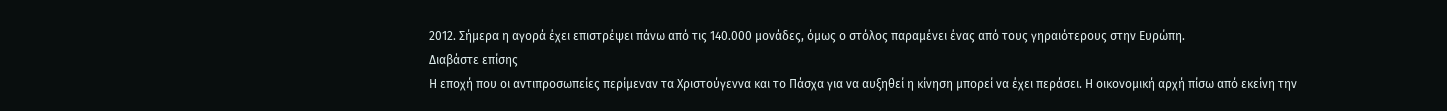2012. Σήμερα η αγορά έχει επιστρέψει πάνω από τις 140.000 μονάδες, όμως ο στόλος παραμένει ένας από τους γηραιότερους στην Ευρώπη.
Διαβάστε επίσης
Η εποχή που οι αντιπροσωπείες περίμεναν τα Χριστούγεννα και το Πάσχα για να αυξηθεί η κίνηση μπορεί να έχει περάσει. Η οικονομική αρχή πίσω από εκείνη την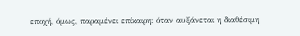εποχή, όμως, παραμένει επίκαιρη: όταν αυξάνεται η διαθέσιμη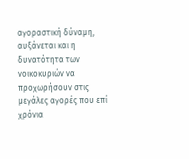αγοραστική δύναμη, αυξάνεται και η δυνατότητα των νοικοκυριών να προχωρήσουν στις μεγάλες αγορές που επί χρόνια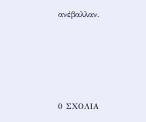ανέβαλλαν.






0 ΣΧΟΛΙΑ